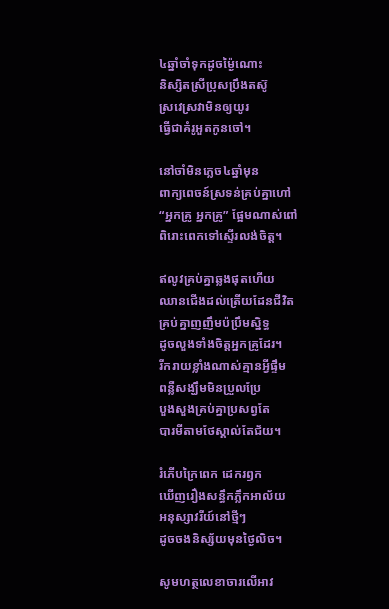៤ឆ្នាំចាំទុកដូចម្ង៉ៃណោះ
និស្សិតស្រីប្រុសប្រឹងតស៊ូ
ស្រវេស្រវាមិនឲ្យយូរ
ធ្វើជាគំរូអួតកូនចៅ។

នៅចាំមិនភ្លេច៤ឆ្នាំមុន
ពាក្យពេចន៍ស្រទន់គ្រប់គ្នាហៅ
“អ្នកគ្រូ អ្នកគ្រូ” ផ្អែមណាស់ពៅ
ពិរោះពេកទៅស្ទើរលង់ចិត្ត។

ឥលូវគ្រប់គ្នាឆ្លងផុតហើយ
ឈានជើងដល់ត្រើយដែនជីវិត
គ្រប់គ្នាញញឹមប៉ប្រឹមស្និទ្ធ
ដូចលួងទាំងចិត្តអ្នកគ្រូដែរ។
រីករាយខ្លាំងណាស់គ្មានអ្វីផ្ទឹម
ពន្លឺសង្ឃឹមមិនប្រួលប្រែ
បួងសួងគ្រប់គ្នាប្រសព្វតែ
បារមីតាមថែស្គាល់តែជ័យ។

រំភើបក្រៃពេក ដេករឭក
ឃើញរឿងសន្ធឹកភ្លឹកអាល័យ
អនុស្សាវរីយ៍នៅថ្មីៗ
ដូចចងនិស្ស័យមុនថ្ងៃលិច។

សូមហត្ថលេខាចារលើអាវ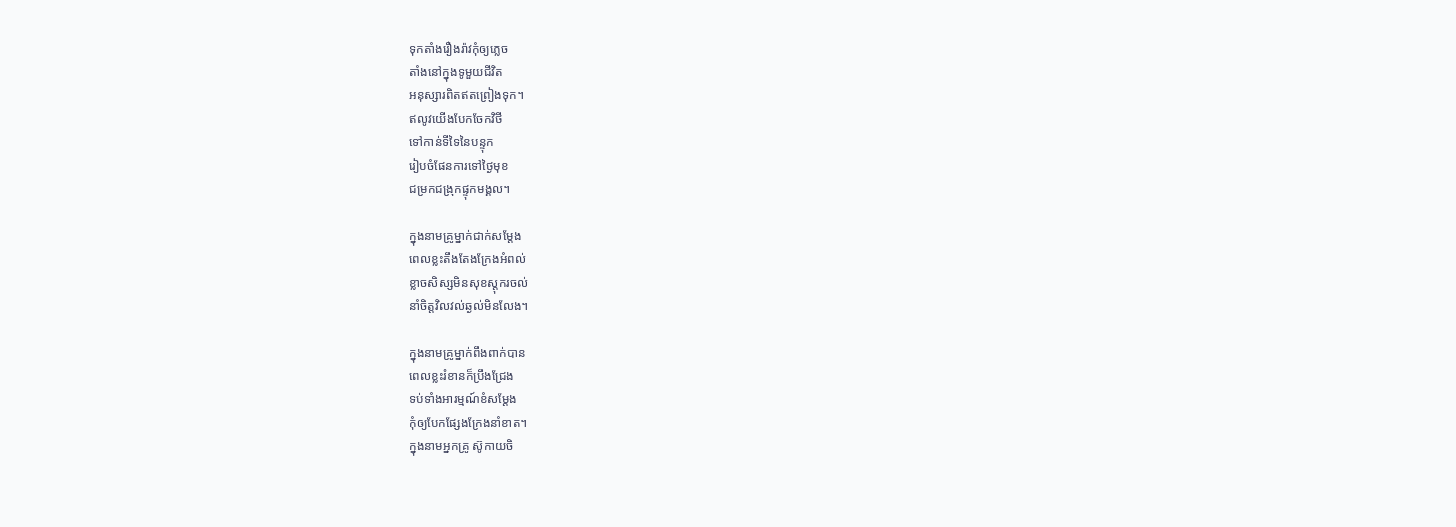ទុកតាំងរឿងរ៉ាវកុំឲ្យភ្លេច
តាំងនៅក្នុងទូមួយជីវិត
អនុស្សារពិតឥតព្រៀងទុក។
ឥលូវយើងបែកចែកវិថី
ទៅកាន់ទីទៃនៃបន្ទុក
រៀបចំផែនការទៅថ្ងៃមុខ
ជម្រកជង្រុកផ្ទុកមង្គល។

ក្នុងនាមគ្រូម្នាក់ជាក់សម្ដែង
ពេលខ្លះតឹងតែងក្រែងអំពល់
ខ្លាចសិស្សមិនសុខស្ដុករចល់
នាំចិត្តវិលវល់ឆ្ងល់មិនលែង។

ក្នុងនាមគ្រូម្នាក់ពឹងពាក់បាន
ពេលខ្លះរំខានក៏ប្រឹងជ្រែង
ទប់ទាំងអារម្មណ៍ខំសម្ដែង
កុំឲ្យបែកផ្សែងក្រែងនាំខាត។
ក្នុងនាមអ្នកគ្រូ ស៊ូកាយចិ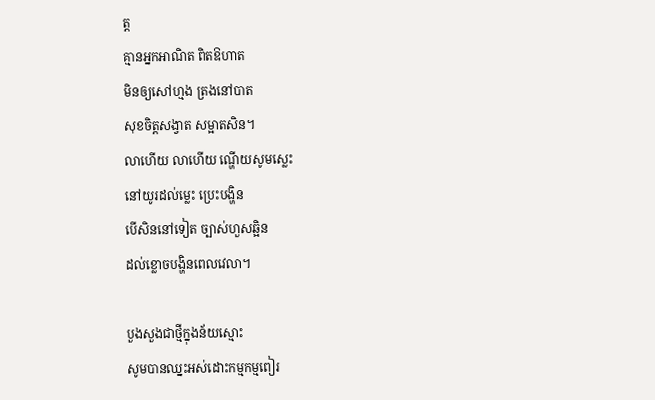ត្ត
គ្មានអ្នកអាណិត ពិតឱហាត
មិនឲ្យសៅហ្មង ត្រងនៅបាត
សុខចិត្តសង្វាត សម្អាតសិន។
លាហើយ លាហើយ ណ្ហើយសូមស្លេះ
នៅយូរដល់ម្លេះ ប្រេះបង្ហិន
បើសិននៅទៀត ច្បាស់ហួសឆ្អិន
ដល់ខ្លោចបង្ហិនពេលវេលា។

បួងសួងជាថ្មីក្នុងន័យស្មោះ
សូមបានឈ្នះអស់ដោះកម្មកម្មពៀរ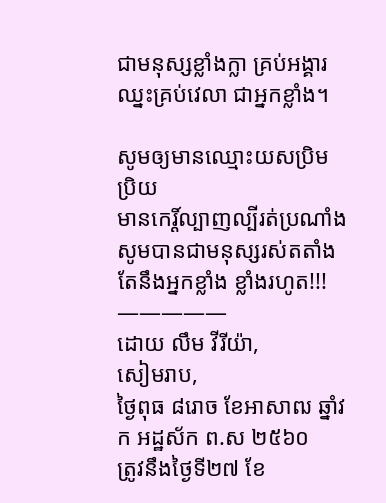ជាមនុស្សខ្លាំងក្លា គ្រប់អង្គារ
ឈ្នះគ្រប់វេលា ជាអ្នកខ្លាំង។

សូមឲ្យមានឈ្មោះយសប្រិមប្រិយ
មានកេរ្ដិ៍ល្បាញល្បីរត់ប្រណាំង
សូមបានជាមនុស្សរស់តតាំង
តែនឹងអ្នកខ្លាំង ខ្លាំងរហូត!!!
—————
ដោយ លឹម វីរីយ៉ា,
សៀមរាប,
ថ្ងៃពុធ ៨រោច ខែអាសាឍ ឆ្នាំវក អដ្ឋស័ក ព.ស ២៥៦០
ត្រូវនឹងថ្ងៃទី២៧ ខែ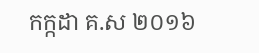កក្កដា គ.ស ២០១៦